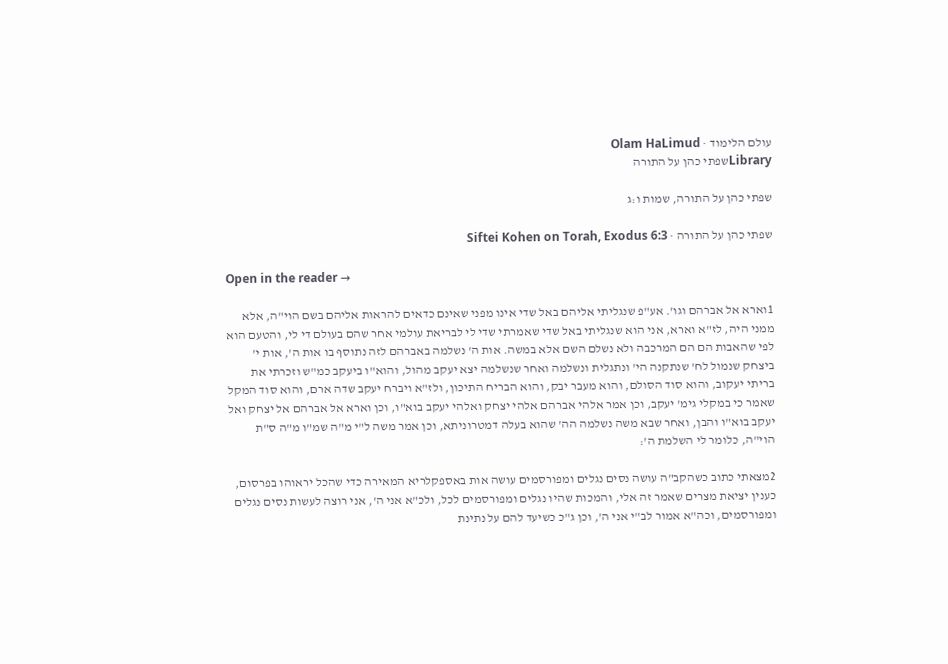עולם הלימוד · Olam HaLimud
Libraryשפתי כהן על התורה

שפתי כהן על התורה, שמות ו:ג

שפתי כהן על התורה · Siftei Kohen on Torah, Exodus 6:3

Open in the reader →

1וארא אל אברהם וגו'. אע"פ שנגליתי אליהם באל שדי אינו מפני שאינם כדאים להראות אליהם בשם הוי"ה, אלא ממני היה, לז"א וארא, אני הוא שנגליתי באל שדי שאמרתי שדי לי לבריאת עולמי אחר שהם בעולם די לי, והטעם הוא לפי שהאבות הם הם המרכבה ולא נשלם השם אלא במשה. אות ה' נשלמה באברהם לזה נתוסף בו אות ה', אות י' ביצחק שנמול לח' שנתקנה הי' ונתגלית ונשלמה ואחר שנשלמה יצא יעקב מהול, והוא"ו ביעקב כמ"ש וזכרתי את בריתי יעקוב, והוא סוד הסולם, והוא מעבר יבק, והוא הבריח התיכון, ולז"א ויברח יעקב שדה ארם, והוא סוד המקל שאמר כי במקלי גימ' יעקב, וכן אמר אלהי אברהם אלהי יצחק ואלהי יעקב בוא"ו, וכן וארא אל אברהם אל יצחק ואל יעקב בוא"ו והבן, ואחר שבא משה נשלמה הה' שהוא בעלה דמטרוניתא, וכן אמר משה ל"י מ"ה שמ"ו מ"ה ס"ת הוי"ה, כלומר לי השלמת ה':

2מצאתי כתוב כשהקב"ה עושה נסים נגלים ומפורסמים עושה אות באספקלריא המאירה כדי שהכל יראוהו בפרסום, כענין יציאת מצרים שאמר זה אלי, והמכות שהיו נגלים ומפורסמים לכל, ולכ"א אני ה', אני רוצה לעשות נסים נגלים ומפורסמים, וכה"א אמור לב"י אני ה', וכן ג"כ כשיעד להם על נתינת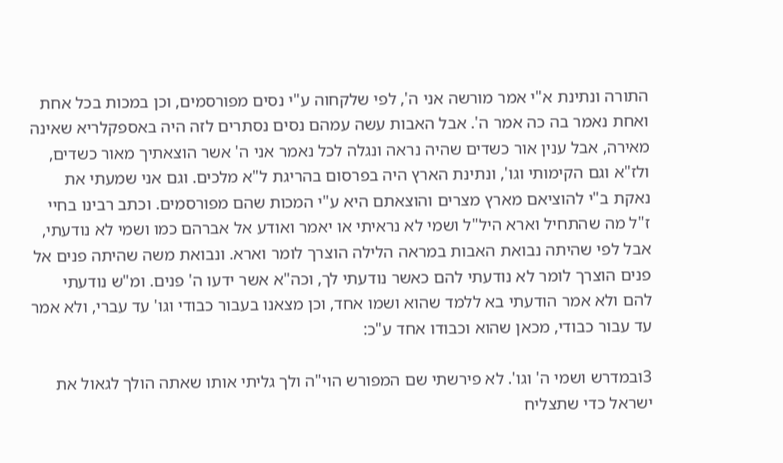התורה ונתינת א"י אמר מורשה אני ה', לפי שלקחוה ע"י נסים מפורסמים, וכן במכות בכל אחת ואחת נאמר בה כה אמר ה'. אבל האבות עשה עמהם נסים נסתרים לזה היה באספקלריא שאינה מאירה, אבל ענין אור כשדים שהיה נראה ונגלה לכל נאמר אני ה' אשר הוצאתיך מאור כשדים, ולז"א וגם הקימותי וגו', ונתינת הארץ היה בפרסום בהריגת ל"א מלכים. וגם אני שמעתי את נאקת ב"י להוציאם מארץ מצרים והוצאתם היא ע"י המכות שהם מפורסמים. וכתב רבינו בחיי ז"ל מה שהתחיל וארא היל"ל ושמי לא נראיתי או יאמר ואודע אל אברהם כמו ושמי לא נודעתי, אבל לפי שהיתה נבואת האבות במראה הלילה הוצרך לומר וארא. ונבואת משה שהיתה פנים אל פנים הוצרך לומר לא נודעתי להם כאשר נודעתי לך, וכה"א אשר ידעו ה' פנים. ומ"ש נודעתי להם ולא אמר הודעתי בא ללמד שהוא ושמו אחד, וכן מצאנו בעבור כבודי וגו' עד עברי, ולא אמר עד עבור כבודי, מכאן שהוא וכבודו אחד ע"כ:

3ובמדרש ושמי ה' וגו'. לא פירשתי שם המפורש הוי"ה ולך גליתי אותו שאתה הולך לגאול את ישראל כדי שתצליח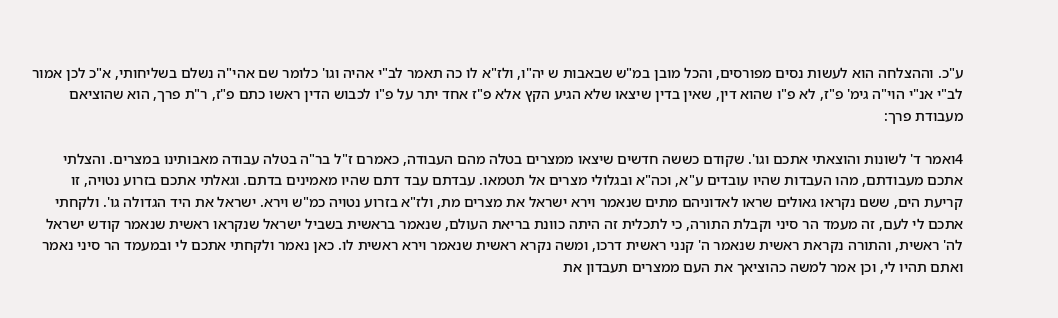ע"כ. וההצלחה הוא לעשות נסים מפורסים, והכל מובן במ"ש שבאבות ש יה"ו, ולז"א לו כה תאמר לב"י אהיה וגו' כלומר שם אהי"ה נשלם בשליחותי, א"כ לכן אמור לב"י אנ"י הוי"ה גימ' פ"ז, לא פ"ו שהוא דין, שאין בדין שיצאו שלא הגיע הקץ אלא פ"ז אחד יתר על פ"ו לכבוש הדין ראשו כתם פ"ז, ר"ת פרך, הוא שהוציאם מעבודת פרך:

4ואמר ד' לשונות והוצאתי אתכם וגו'. שקודם כששה חדשים שיצאו ממצרים בטלה מהם העבודה, כאמרם ז"ל בר"ה בטלה עבודה מאבותינו במצרים. והצלתי אתכם מעבודתם, מהו העבדות שהיו עובדים ע"א, וכה"א ובגלולי מצרים אל תטמאו. עבדתם עבד דתם שהיו מאמינים בדתם. וגאלתי אתכם בזרוע נטויה, זו קריעת הים, ששם נקראו גאולים שראו לאדוניהם מתים שנאמר וירא ישראל את מצרים מת, ולז"א בזרוע נטויה כמ"ש וירא. ישראל את היד הגדולה גו'. ולקחתי אתכם לי לעם, זה מעמד הר סיני וקבלת התורה, כי לתכלית זה היתה כוונת בריאת העולם, שנאמר בראשית בשביל ישראל שנקראו ראשית שנאמר קודש ישראל לה' ראשית, והתורה נקראת ראשית שנאמר ה' קנני ראשית דרכו, ומשה נקרא ראשית שנאמר וירא ראשית לו. כאן נאמר ולקחתי אתכם לי ובמעמד הר סיני נאמר ואתם תהיו לי, וכן אמר למשה כהוציאך את העם ממצרים תעבדון את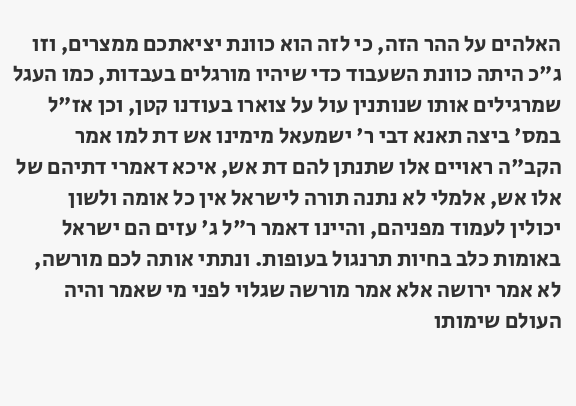האלהים על ההר הזה, כי לזה הוא כוונת יציאתכם ממצרים, וזו ג"כ היתה כוונת השעבוד כדי שיהיו מורגלים בעבדות, כמו העגל שמרגילים אותו שנותנין עול על צוארו בעודנו קטן, וכן אז"ל במס' ביצה תאנא דבי ר' ישמעאל מימינו אש דת למו אמר הקב"ה ראויים אלו שתנתן להם דת אש, איכא דאמרי דתיהם של אלו אש, אלמלי לא נתנה תורה לישראל אין כל אומה ולשון יכולין לעמוד מפניהם, והיינו דאמר ר"ל ג' עזים הם ישראל באומות כלב בחיות תרנגול בעופות. ונתתי אותה לכם מורשה, לא אמר ירושה אלא אמר מורשה שגלוי לפני מי שאמר והיה העולם שימותו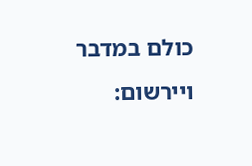כולם במדבר ויירשום: